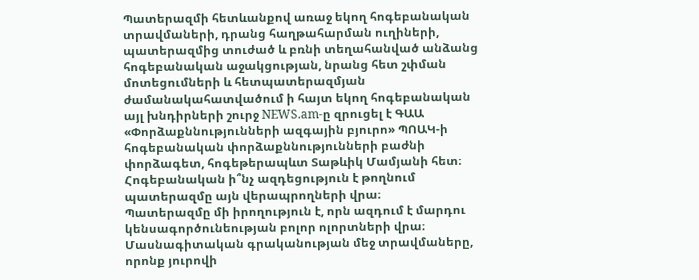Պատերազմի հետևանքով առաջ եկող հոգեբանական տրավմաների, դրանց հաղթահարման ուղիների, պատերազմից տուժած և բռնի տեղահանված անձանց հոգեբանական աջակցության, նրանց հետ շփման մոտեցումների և հետպատերազմյան ժամանակահատվածում ի հայտ եկող հոգեբանական այլ խնդիրների շուրջ NEWS.am-ը զրուցել է ԳԱԱ «Փորձաքննությունների ազգային բյուրո» ՊՈԱԿ-ի հոգեբանական փորձաքննությունների բաժնի փորձագետ, հոգեթերապևտ Տաթևիկ Մամյանի հետ։
Հոգեբանական ի՞նչ ազդեցություն է թողնում պատերազմը այն վերապրողների վրա։
Պատերազմը մի իրողություն է, որն ազդում է մարդու կենսագործունեության բոլոր ոլորտների վրա։ Մասնագիտական գրականության մեջ տրավմաները, որոնք յուրովի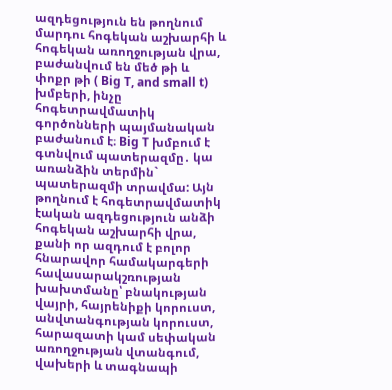ազդեցություն են թողնում մարդու հոգեկան աշխարհի և հոգեկան առողջության վրա, բաժանվում են մեծ թի և փոքր թի ( Big T, and small t) խմբերի, ինչը հոգետրավմատիկ գործոնների պայմանական բաժանում է։ Big T խմբում է գտնվում պատերազմը․ կա առանձին տերմին` պատերազմի տրավմա: Այն թողնում է հոգետրավմատիկ էական ազդեցություն անձի հոգեկան աշխարհի վրա, քանի որ ազդում է բոլոր հնարավոր համակարգերի հավասարակշռության խախտմանը՝ բնակության վայրի, հայրենիքի կորուստ, անվտանգության կորուստ, հարազատի կամ սեփական առողջության վտանգում, վախերի և տագնապի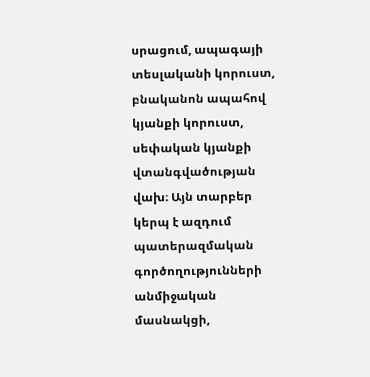սրացում, ապագայի տեսլականի կորուստ, բնականոն ապահով կյանքի կորուստ, սեփական կյանքի վտանգվածության վախ։ Այն տարբեր կերպ է ազդում պատերազմական գործողությունների անմիջական մասնակցի,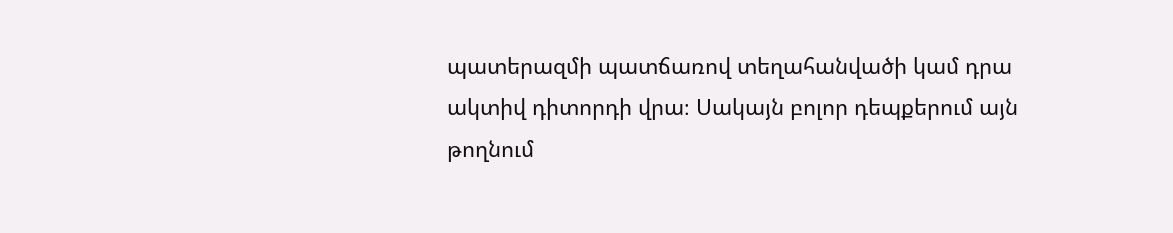պատերազմի պատճառով տեղահանվածի կամ դրա ակտիվ դիտորդի վրա։ Սակայն բոլոր դեպքերում այն թողնում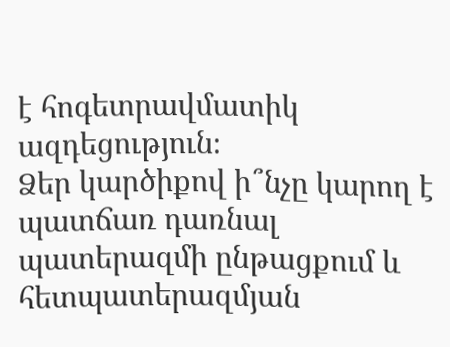է հոգետրավմատիկ ազդեցություն։
Ձեր կարծիքով ի՞նչը կարող է պատճառ դառնալ պատերազմի ընթացքում և հետպատերազմյան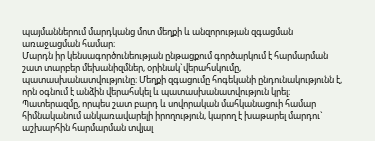պայմաններում մարդկանց մոտ մեղքի և անզորության զգացման առաջացման համար։
Մարդն իր կենսագործունեության ընթացքում գործարկում է հարմարման շատ տարբեր մեխանիզմներ, օրինակ`վերահսկումը, պատասխանատվությունը։ Մեղքի զգացումը հոգեկանի ընդունակությունն է, որն օգնում է անձին վերահսկել և պատասխանատվություն կրել։ Պատերազմը, որպես շատ բարդ և սովորական մահկանացուի համար հիմնականում անկառավարելի իրողություն, կարող է խաթարել մարդու` աշխարհին հարմարման տվյալ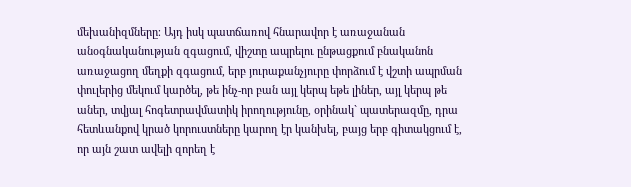մեխանիզմները։ Այդ իսկ պատճառով հնարավոր է առաջանան անօգնականության զգացում, վիշտը ապրելու ընթացքում բնականոն առաջացող մեղքի զգացում, երբ յուրաքանչյուրը փորձում է վշտի ապրման փուլերից մեկում կարծել, թե ինչ-որ բան այլ կերպ եթե լիներ, այլ կերպ թե աներ, տվյալ հոգետրավմատիկ իրողությունը, օրինակ` պատերազմը, դրա հետևանքով կրած կորուստները կարող էր կանխել, բայց երբ գիտակցում է, որ այն շատ ավելի զորեղ է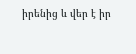իրենից և վեր է իր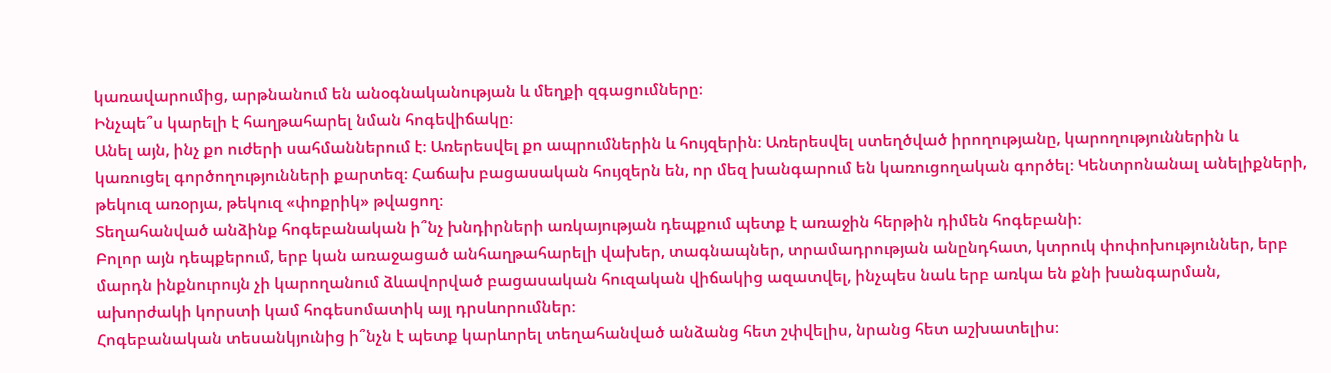կառավարումից, արթնանում են անօգնականության և մեղքի զգացումները։
Ինչպե՞ս կարելի է հաղթահարել նման հոգեվիճակը։
Անել այն, ինչ քո ուժերի սահմաններում է։ Առերեսվել քո ապրումներին և հույզերին։ Առերեսվել ստեղծված իրողությանը, կարողություններին և կառուցել գործողությունների քարտեզ։ Հաճախ բացասական հույզերն են, որ մեզ խանգարում են կառուցողական գործել։ Կենտրոնանալ անելիքների, թեկուզ առօրյա, թեկուզ «փոքրիկ» թվացող։
Տեղահանված անձինք հոգեբանական ի՞նչ խնդիրների առկայության դեպքում պետք է առաջին հերթին դիմեն հոգեբանի։
Բոլոր այն դեպքերում, երբ կան առաջացած անհաղթահարելի վախեր, տագնապներ, տրամադրության անընդհատ, կտրուկ փոփոխություններ, երբ մարդն ինքնուրույն չի կարողանում ձևավորված բացասական հուզական վիճակից ազատվել, ինչպես նաև երբ առկա են քնի խանգարման, ախորժակի կորստի կամ հոգեսոմատիկ այլ դրսևորումներ։
Հոգեբանական տեսանկյունից ի՞նչն է պետք կարևորել տեղահանված անձանց հետ շփվելիս, նրանց հետ աշխատելիս։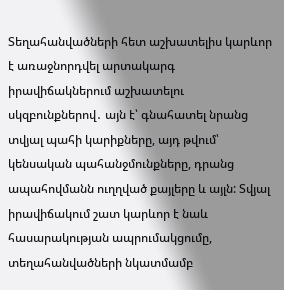Տեղահանվածների հետ աշխատելիս կարևոր է առաջնորդվել արտակարգ իրավիճակներում աշխատելու սկզբունքներով․ այն է՝ գնահատել նրանց տվյալ պահի կարիքները, այդ թվում՝ կենսական պահանջմունքները, դրանց ապահովմանն ուղղված քայլերը և այլն: Տվյալ իրավիճակում շատ կարևոր է նաև հասարակության ապրումակցումը, տեղահանվածների նկատմամբ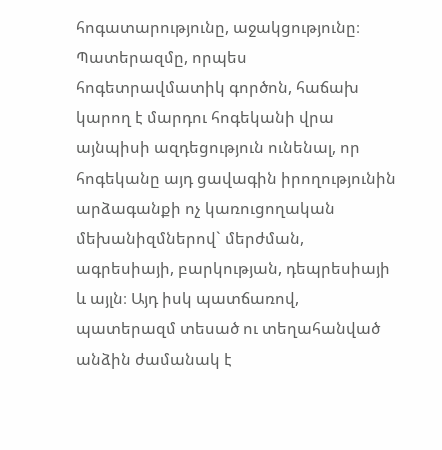հոգատարությունը, աջակցությունը։
Պատերազմը, որպես հոգետրավմատիկ գործոն, հաճախ կարող է մարդու հոգեկանի վրա այնպիսի ազդեցություն ունենալ, որ հոգեկանը այդ ցավագին իրողությունին արձագանքի ոչ կառուցողական մեխանիզմներով` մերժման, ագրեսիայի, բարկության, դեպրեսիայի և այլն։ Այդ իսկ պատճառով, պատերազմ տեսած ու տեղահանված անձին ժամանակ է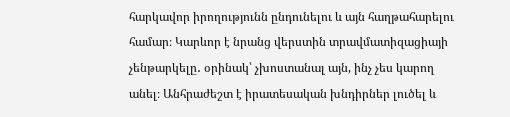հարկավոր իրողությունն ընդունելու և այն հաղթահարելու համար։ Կարևոր է նրանց վերստին տրավմատիզացիայի չենթարկելը․ օրինակ՝ չխոստանալ այն, ինչ չես կարող անել։ Անհրաժեշտ է իրատեսական խնդիրներ լուծել և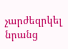չարժեզրկել նրանց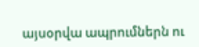այսօրվա ապրումներն ու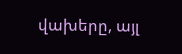վախերը, այլ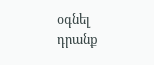օգնել դրանք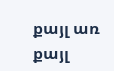քայլ առ քայլ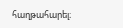հաղթահարել։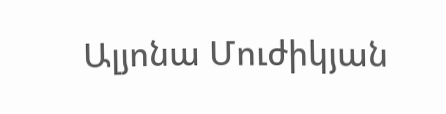Ալյոնա Մուժիկյան